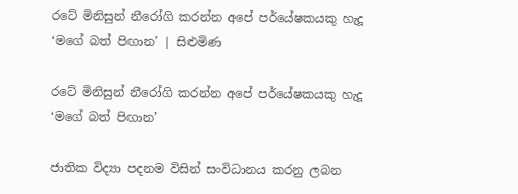රටේ මිනිසුන් නීරෝගි කරන්න අපේ පර්යේෂකයකු හැදූ ‘මගේ බත් පිඟාන’ | සිළුමිණ

රටේ මිනිසුන් නීරෝගි කරන්න අපේ පර්යේෂකයකු හැදූ ‘මගේ බත් පිඟාන’

ජාතික විද්‍යා පදනම විසින් සංවිධානය කරනු ලබන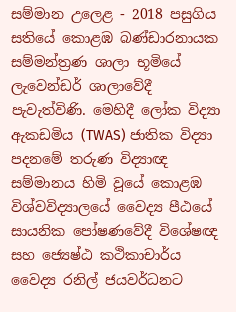සම්මාන උලෙළ - 2018 පසුගිය සතියේ කොළඹ බණ්ඩාරනායක සම්මන්ත්‍රණ ශාලා භූමියේ ලැවෙන්ඩර් ශාලාවේදී පැවැත්විණි. මෙහිදී ලෝක විද්‍යා ඇකඩමිය (TWAS) ජාතික විද්‍යා පදනමේ තරුණ විද්‍යාඥ සම්මානය හිමි වූයේ කොළඹ විශ්වවිද්‍යාලයේ වෛද්‍ය පීඨයේ සායනික පෝෂණවේදී විශේෂඥ සහ ජ්‍යෙෂ්ඨ කථිකාචාර්ය වෛද්‍ය රනිල් ජයවර්ධනට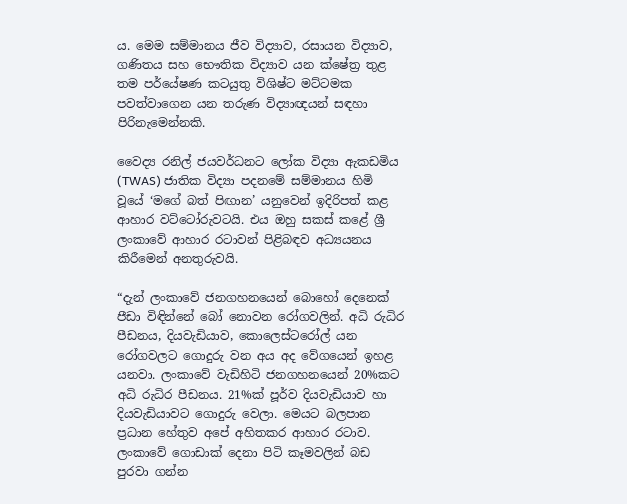ය. මෙම සම්මානය ජීව විද්‍යාව, රසායන විද්‍යාව, ගණිතය සහ භෞතික විද්‍යාව යන ක්ෂේත්‍ර තුළ තම පර්යේෂණ කටයුතු විශිෂ්ට මට්ටමක පවත්වාගෙන යන තරුණ විද්‍යාඥයන් සඳහා පිරිනැමෙන්නකි.

වෛද්‍ය රනිල් ජයවර්ධනට ලෝක විද්‍යා ඇකඩමිය (TWAS) ජාතික විද්‍යා පදනමේ සම්මානය හිමි වූයේ ‘මගේ බත් පිඟාන’ යනුවෙන් ඉදිරිපත් කළ ආහාර වට්ටෝරුවටයි. එය ඔහු සකස් කළේ ශ්‍රී ලංකාවේ ආහාර රටාවන් පිළිබඳව අධ්‍යයනය කිරීමෙන් අනතුරුවයි.

“දැන් ලංකාවේ ජනගහනයෙන් බොහෝ දෙනෙක් ප‍ීඩා විඳින්නේ බෝ නොවන රෝගවලින්. අධි රුධිර පීඩනය, දියවැඩියාව, කොලෙස්ටරෝල් යන රෝගවලට ගොදුරු වන අය අද වේගයෙන් ඉහළ යනවා. ලංකාවේ වැඩිහිටි ජනගහනයෙන් 20%කට අධි රුධිර පීඩනය. 21%ක් පූර්ව දියවැඩියාව හා දියවැඩියාවට ගොදුරු වෙලා. මෙයට බලපාන ප්‍රධාන හේතුව අපේ අහිතකර ආහාර රටාව. ලංකාවේ ගොඩාක් දෙනා පිටි කෑමවලින් බඩ පුරවා ගන්න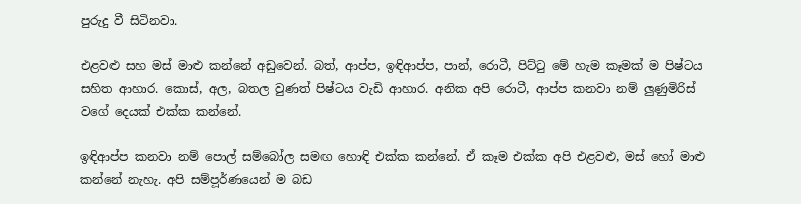පුරුදු වී සිටිනවා.

එළවළු සහ මස් මාළු කන්නේ අඩුවෙන්. බත්, ආප්ප, ඉඳිආප්ප, පාන්, රොටී, පිට්ටු මේ හැම ‍කෑමක් ම පිෂ්ටය සහිත ආහාර. කොස්, අල, බතල වුණත් පිෂ්ටය වැඩි ආහාර. අනික අපි රොටී, ආප්ප කනවා නම් ලුණුමිරිස් වගේ දෙයක් එක්ක කන්නේ.

ඉඳිආප්ප කනවා නම් පොල් සම්බෝල සමඟ හොඳි එක්ක කන්නේ. ඒ කෑම එක්ක අපි එළවළු, මස් හෝ මාළු කන්නේ නැහැ. අපි සම්ප‍ූර්ණයෙන් ම බඩ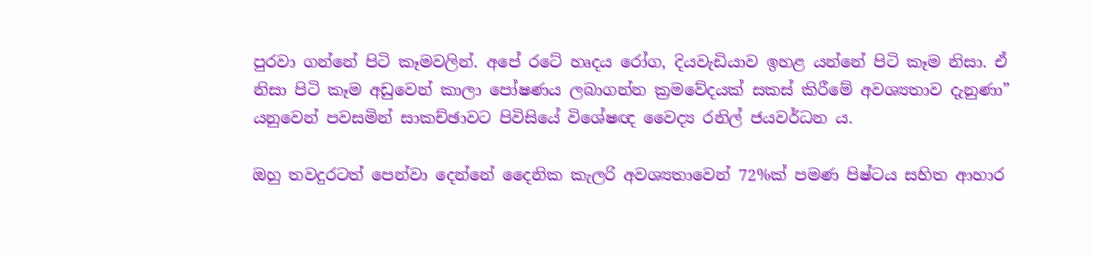පුරවා ගන්නේ පිටි කෑමවලින්. අපේ ‍රටේ හෘදය රෝග, දියවැඩියාව ඉහළ යන්නේ පිටි කෑම නිසා. ඒ නිසා පිටි කෑම අඩුවෙන් කාලා පෝෂණය ලබාගන්න ක්‍රමවේදයක් සකස් කිරීමේ අවශ්‍යතාව දැනුණා” යනුවෙන් පවසමින් සාකච්ඡාවට පිවිසියේ විශේෂඥ වෛද්‍ය රනිල් ජයවර්ධන ය.

ඔහු තවදුරටත් පෙන්වා දෙන්නේ දෛනික කැලරි අවශ්‍යතාවෙන් 72%ක් පමණ පිෂ්ටය සහිත ආහාර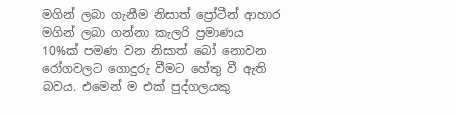මගින් ලබා ගැනීම නිසාත් ප්‍රෝටීන් ආහාර මගින් ලබා ගන්නා කැලරි ප්‍රමාණය 10%ක් පමණ වන නිසාත් බෝ නොවන රෝගවලට ගොදුරු වීමට හේතු වී ඇති බවය. එමෙන් ම එක් පුද්ගලයකු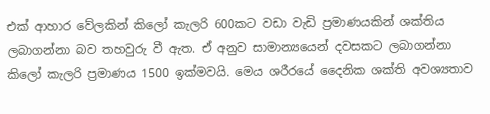එක් ‍ආහාර වේලකින් කිලෝ කැලරි 600කට වඩා වැඩි ප්‍රමාණයකින් ශක්තිය ලබාගන්නා බව තහවුරු වී ඇත. ඒ අනුව සාමාන්‍යයෙන් දවසකට ලබාගන්නා කිලෝ කැලරි ප්‍රමාණය 1500 ඉක්මවයි. මෙය ශරීරයේ දෛනික ශක්ති අවශ්‍යතාව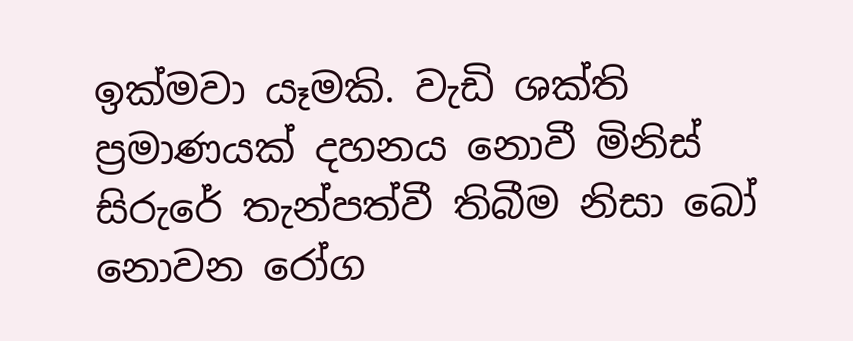ඉක්මවා යෑමකි. වැඩි ශක්ති ප්‍රමාණයක් දහනය නොවී මිනිස් සිරුරේ තැන්පත්වී තිබීම නිසා බෝ නොවන රෝග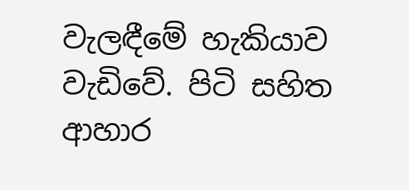වැලඳීමේ හැකියාව වැඩිවේ. පිටි සහිත ආහාර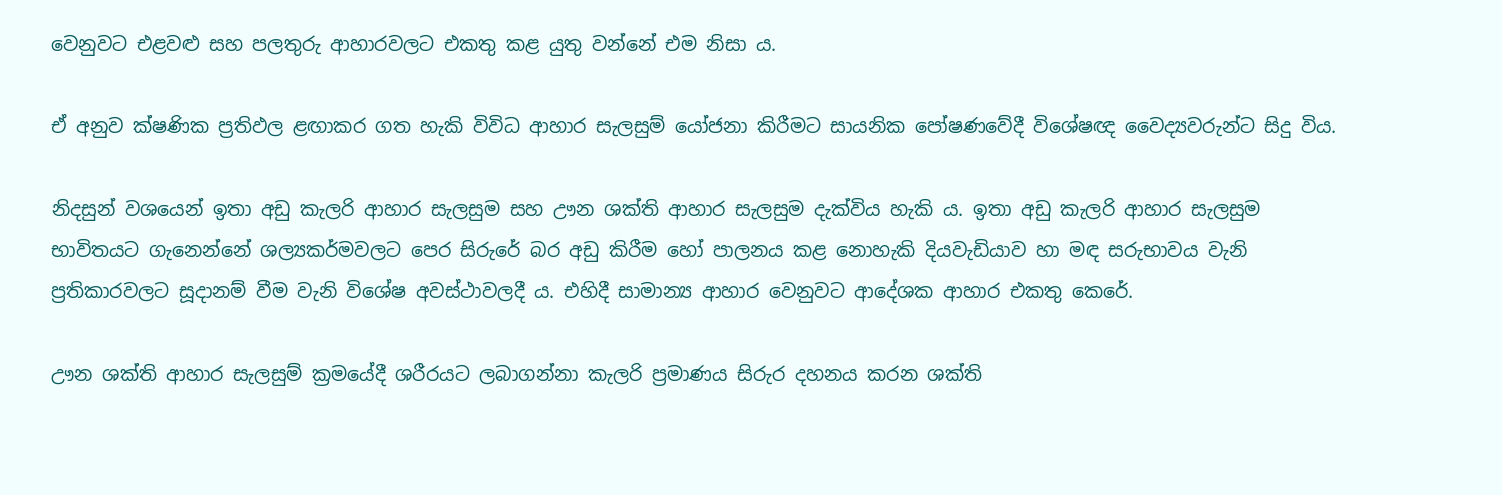වෙනුවට එළවළු සහ පලතුරු ආහාරවලට එකතු කළ යුතු වන්නේ එම නිසා ය.

ඒ අනුව ක්ෂණික ප්‍රතිඵල ළඟාකර ගත හැකි විවිධ ආහාර සැලසුම් යෝජනා කිරීමට සායනික පෝෂණවේදී විශේෂඥ වෛද්‍යවරුන්ට සිදු විය.

නිදසුන් වශයෙන් ඉතා අඩු කැලරි ආහාර සැලසුම සහ ඌන ශක්ති ආහාර සැලසුම දැක්විය හැකි ය‍. ඉතා අඩු කැලරි ආහාර සැලසුම භාවිතයට ගැනෙන්නේ ශල්‍යකර්මවලට පෙර සිරුරේ බර අඩු කිරීම හෝ පාලනය කළ නොහැකි දියවැඩියාව හා මඳ සරුභාවය වැනි ප්‍රතිකාරවලට සූදානම් වීම වැනි විශේෂ අවස්ථාවලදී ය. එහිදී සාමාන්‍ය ආහාර වෙනුවට ආදේශක ආහාර එකතු කෙරේ.

ඌන ශක්ති ආහාර සැලසුම් ක්‍රමයේදී ශරීරයට ලබාගන්නා කැලරි ප්‍රමාණය සිරුර දහනය කරන ශක්ති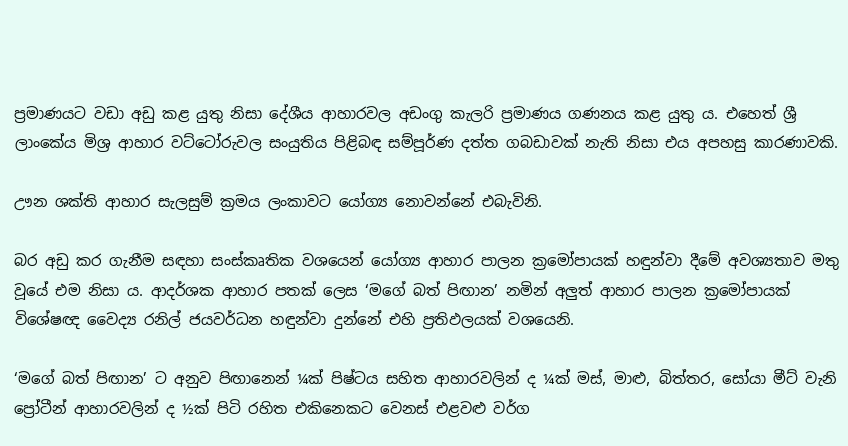ප්‍රමාණයට වඩා අඩු කළ යුතු නිසා දේශීය ආහාරවල අඩංගු කැලරි ප්‍රමාණය ගණනය කළ යුතු ය. එහෙත් ශ්‍රී ලාංකේය මිශ්‍ර ආහාර වට්ටෝරුවල සංයුතිය පිළිබඳ සම්පූර්ණ දත්ත ගබඩාවක් නැති නිසා එය අපහසු කාරණාවකි.

ඌන ශක්ති ආහාර සැලසුම් ක්‍රමය ලංකාවට යෝග්‍ය නොවන්නේ එබැවිනි.

බර අඩු කර ගැනීම සඳහා සංස්කෘතික වශයෙන් යෝග්‍ය ආහාර පාලන ක්‍රමෝපායක් හඳුන්වා දීමේ අවශ්‍යතාව මතු වූයේ එම නිසා ය. ආදර්ශක ආහාර පතක් ලෙස ‘මගේ බත් පිඟාන’ නමින් අලුත් ආහාර පාලන ක්‍රමෝපායක් විශේෂඥ වෛද්‍ය රනිල් ජයවර්ධන හඳුන්වා දුන්නේ එහි ප්‍රතිඵලයක් වශයෙනි.

‘මගේ බත් පිඟාන’ ට අනුව පිඟානෙන් ¼ක් පිෂ්ටය සහිත ආහාරවලින් ද ¼ක් මස්, මාළු, බිත්තර, සෝයා මීට් වැනි ප්‍රෝටීන් ආහාරවලින් ද ½ක් පිටි රහිත එකිනෙකට වෙනස් එළවළු වර්ග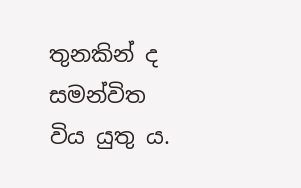තුනකින් ද සමන්විත විය යුතු ය.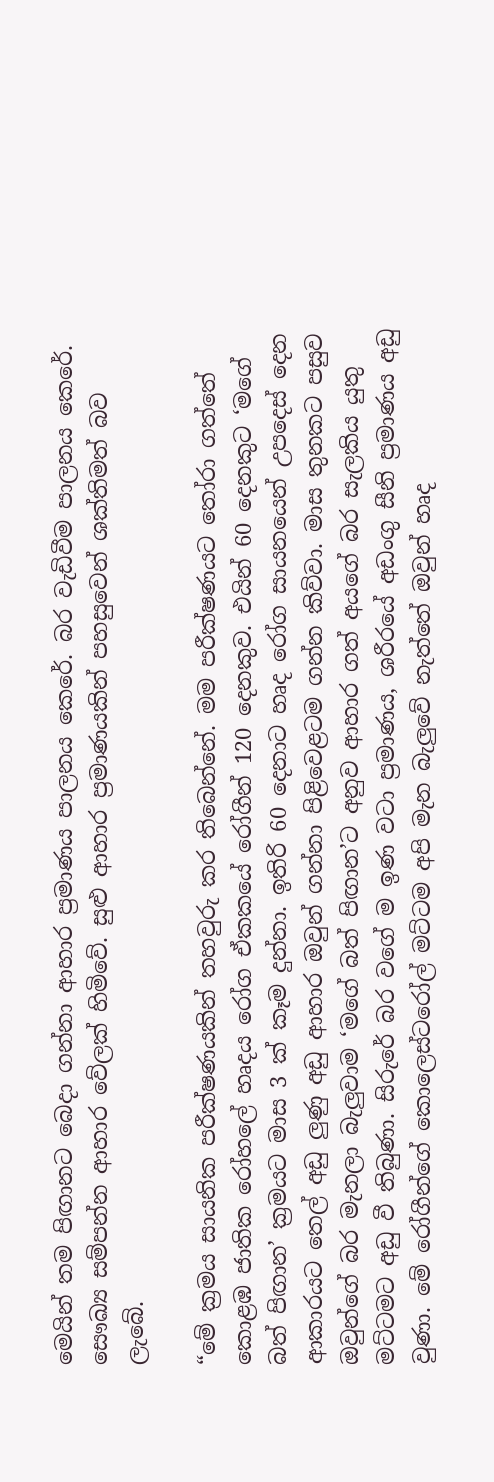මෙයින් තම පිඟානට බෙදා ගන්නා ආහාර ප්‍රමාණය පාලනය කෙරේ. බර වැඩිවීම පාලනය කෙරේ. සෞඛ්‍ය සම්පන්න ආහාර වේලක් හිමිවේ. සුළු ආහාර ප්‍රමාණයකින් පහසුවෙන් ශක්තිමත් බව ලැබේ.

“මේ ක්‍රමය සායනික පරීක්ෂණයකින් තහවුරු කර තිබෙන්නේ. මම පරීක්ෂණයට තෝරා ගත්තේ කොළඹ ජාතික රෝහලේ හෘදය රෝග ඒකකයේ රෝගීන් 120 දෙනකුව. එයින් 60 දෙනකුට ‘මගේ බත් පිඟාන’ ක්‍රමයට මාස 3 ක් කෑම දුන්නා. ඉතිරි 60 දෙනාට හෘද රෝග සායනයෙන් උපදෙස් දෙන ආකාරයට තෙල් අඩු ලුණු අඩු ආහාර ඔවුන් ගන්නා පිළිවෙළටම ගන්න කිව්වා. මාස තුනකට පසුව ඔවුන්ගේ බර මැනලා බැලුවාම ‘මගේ බත් පිඟාන’ට අනුව ආහාර ගත් අයගේ බර සැලකිය යුතු මට්ටමට අඩු වී තිබුණා. සිරුරේ බර වගේ ම ඉණ වටා ප්‍රමාණය, ශරීරයේ අඩංගු සීනි ප්‍රමාණය අඩු වුණා. මේ රෝගීන්ගේ කොලෙස්ටරෝල් මට්ටම අපි මැන බැලුවේ නැත්තේ ඔවුන් හෘද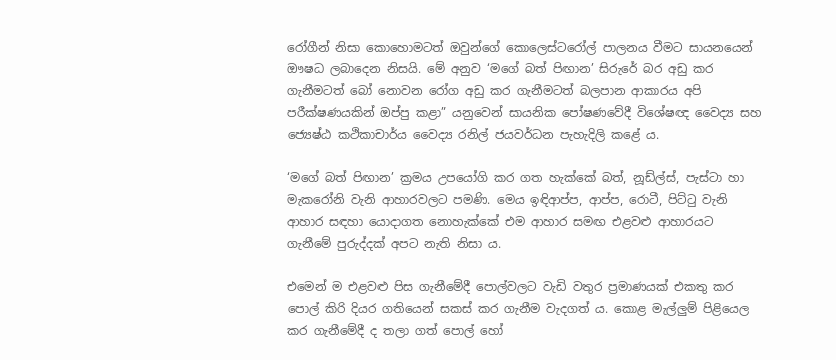රෝගීන් නිසා කොහොමටත් ඔවුන්ගේ කොලෙස්ට‍රෝල් පාලනය වීමට සායනයෙන් ඖෂධ ලබාදෙන නිසයි. මේ අනුව ‘මගේ බත් පිඟාන’ සිරුරේ බර අඩු කර ගැනීමටත් බෝ නොවන රෝග අඩු කර ගැනීමටත් බලපාන ආකාරය අපි පරීක්ෂණයකින් ඔප්පු කළා” යනුවෙන් සායනික පෝෂණවේදී විශේෂඥ වෛද්‍ය සහ ජ්‍යෙෂ්ඨ කථිකාචාර්ය වෛද්‍ය රනිල් ජයවර්ධන පැහැදිලි කළේ ය.

‘මගේ බත් පිඟාන’ ක්‍රමය උපයෝගි කර ගත හැක්කේ බත්, නූඩ්ල්ස්, පැස්ටා හා මැකරෝනි වැනි ආහාරවලට පමණි. මෙය ඉඳිආප්ප, ආප්ප, රොටී, පිට්ටු වැනි ආහාර සඳහා යොදාගත නොහැක්කේ එම ආහාර සමඟ එළවළු ආහාරයට ගැනීමේ පුරුද්දක් අපට නැති නිසා ය.

එමෙන් ම එළවළු පිස ගැනීමේදී පොල්වලට වැඩි වතුර ප්‍රමාණයක් එකතු කර පොල් කිරි දියර ගතියෙන් සකස් කර ගැනීම වැදගත් ය. කොළ මැල්ලුම් පිළියෙල කර ගැනීමේදී ද තලා ගත් පොල් හෝ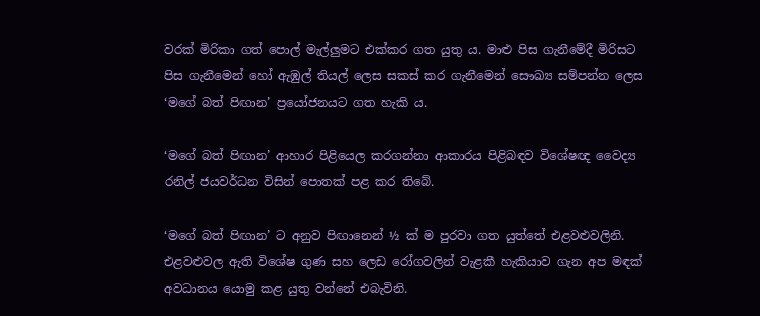වරක් මිරිකා ගත් පොල් මැල්ලුමට එක්කර ගත යුතු ය. මාළු පිස ගැනීමේදී මිරිසට පිස ගැනීමෙන් හෝ ඇඹුල් තියල් ලෙස සකස් කර ගැනීමෙන් සෞඛ්‍ය සම්පන්න ලෙස ‘මගේ බත් පිඟාන’ ප්‍රයෝජනයට ගත හැකි ය.

‘මගේ බත් පිඟාන’ ආහාර පිළියෙල කරගන්නා ආකාරය පිළිබඳව විශේෂඥ වෛද්‍ය රනිල් ජයවර්ධන විසින් පොතක් පළ කර තිබේ.

‘මගේ බත් පිඟාන’ ට අනුව පිඟානෙන් ½ ක් ම පුරවා ගත යුත්තේ එළවළුවලිනි. එළවළුවල ඇති විශේෂ ගුණ සහ ලෙඩ ‍රෝගවලින් වැළකී හැකියාව ගැන අප මඳක් අවධානය යොමු කළ යුතු වන්නේ එබැවිනි.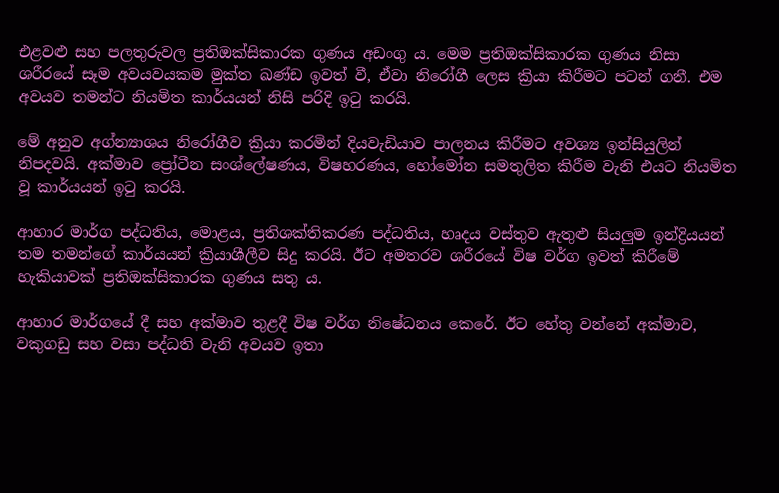එළවළු සහ පලතුරුවල ප්‍රතිඔක්සිකාරක ගුණය අඩංගු ය. මෙම ප්‍රතිඔක්සිකාරක ගුණය නිසා ශරීරයේ සෑම අවයවයකම මුක්ත ඛණ්ඩ ඉවත් වී, ඒවා නිරෝගී ලෙස ක්‍රියා කිරීමට පටන් ගනී. එම අවයව තමන්ට නියමිත කාර්යයන් නිසි පරිදි ඉටු කරයි.

මේ අනුව අග්න්‍යාශය නිරෝගීව ක්‍රියා කරමින් දියවැඩියාව පාලනය කිරීමට අවශ්‍ය ඉන්සියුලින් නිපදවයි. අක්මාව ප්‍රෝටීන සංශ්ලේෂණය, විෂහරණය, හෝමෝන සමතුලිත කිරීම වැනි එයට නියමිත වූ කාර්යයන් ඉටු කරයි.

ආහාර මාර්ග පද්ධතිය, මොළය, ප්‍රතිශක්තිකරණ පද්ධතිය, හෘදය වස්තුව ඇතුළු සියලුම ඉන්ද්‍රියයන් තම තමන්ගේ කාර්යයන් ක්‍රියාශීලීව සිදු කරයි. ඊට අමතරව ශරීරයේ විෂ වර්ග ඉවත් කිරීමේ හැකියාවක් ප්‍රතිඔක්සිකාරක ගුණය සතු ය.

ආහාර මාර්ගයේ දී සහ අක්මාව තුළදී විෂ වර්ග න‍ිෂේධනය කෙරේ. ඊට හේතු වන්නේ අක්මාව, වකුගඩු සහ වසා පද්ධති වැනි අවයව ඉතා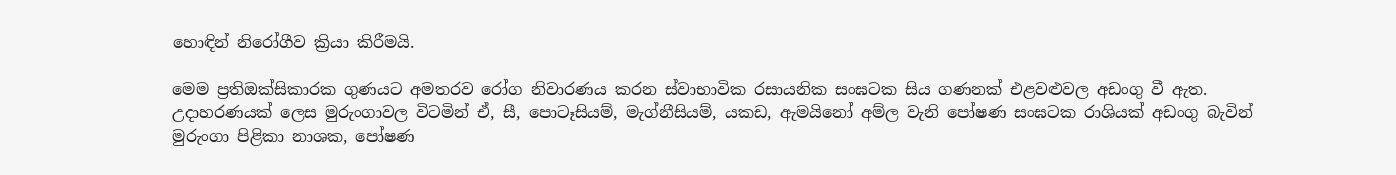හොඳින් නිරෝගීව ක්‍රියා කිරීමයි.

මෙම ප්‍රතිඔක්සිකාරක ගුණයට අමතරව රෝග නිවාරණය කරන ස්වාභාවික රසායනික සංඝටක සිය ගණනක් එළවළුවල අඩංගු වී ඇත. උදාහරණයක් ලෙස මුරුංගාවල විටමින් ඒ, සී, පොටෑසියම්, මැග්නීසියම්, යකඩ, ඇමයිනෝ අම්ල වැනි පෝෂණ සංඝටක රාශියක් අඩංගු බැවින් මුරුංගා පිළිකා නාශක, පෝෂණ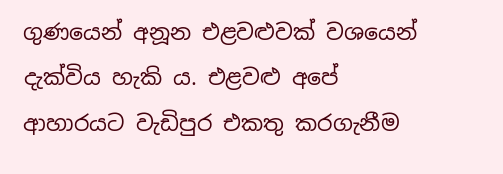ගුණයෙන් අනූන එළවළුවක් වශයෙන් දැක්විය හැකි ය. එළවළු අපේ ආහාරයට වැඩිපුර එකතු කරගැනීම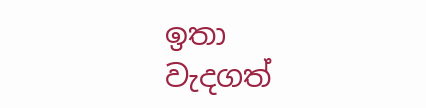ඉතා වැදගත්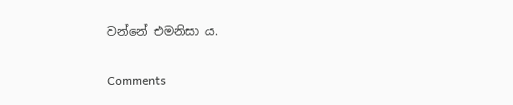වන්නේ එමනිසා ය.

Comments